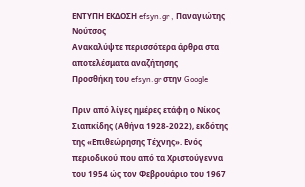ΕΝΤΥΠΗ ΕΚΔΟΣΗ efsyn.gr , Παναγιώτης Νούτσος
Ανακαλύψτε περισσότερα άρθρα στα αποτελέσματα αναζήτησης
Προσθήκη του efsyn.gr στην Google

Πριν από λίγες ημέρες ετάφη ο Νίκος Σιαπκίδης (Αθήνα 1928-2022), εκδότης της «Επιθεώρησης Τέχνης». Ενός περιοδικού που από τα Χριστούγεννα του 1954 ώς τον Φεβρουάριο του 1967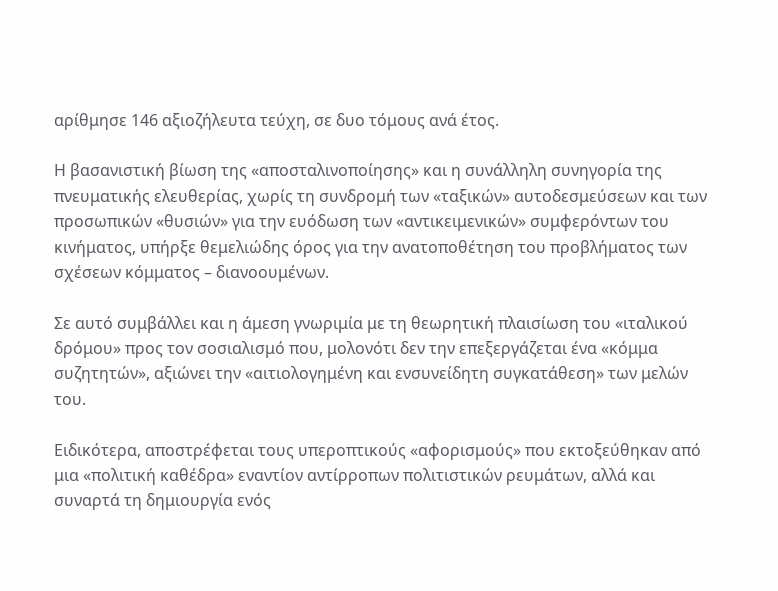αρίθμησε 146 αξιοζήλευτα τεύχη, σε δυο τόμους ανά έτος.

Η βασανιστική βίωση της «αποσταλινοποίησης» και η συνάλληλη συνηγορία της πνευματικής ελευθερίας, χωρίς τη συνδρομή των «ταξικών» αυτοδεσμεύσεων και των προσωπικών «θυσιών» για την ευόδωση των «αντικειμενικών» συμφερόντων του κινήματος, υπήρξε θεμελιώδης όρος για την ανατοποθέτηση του προβλήματος των σχέσεων κόμματος – διανοουμένων.

Σε αυτό συμβάλλει και η άμεση γνωριμία με τη θεωρητική πλαισίωση του «ιταλικού δρόμου» προς τον σοσιαλισμό που, μολονότι δεν την επεξεργάζεται ένα «κόμμα συζητητών», αξιώνει την «αιτιολογημένη και ενσυνείδητη συγκατάθεση» των μελών του.

Eιδικότερα, αποστρέφεται τους υπεροπτικούς «αφορισμούς» που εκτοξεύθηκαν από μια «πολιτική καθέδρα» εναντίον αντίρροπων πολιτιστικών ρευμάτων, αλλά και συναρτά τη δημιουργία ενός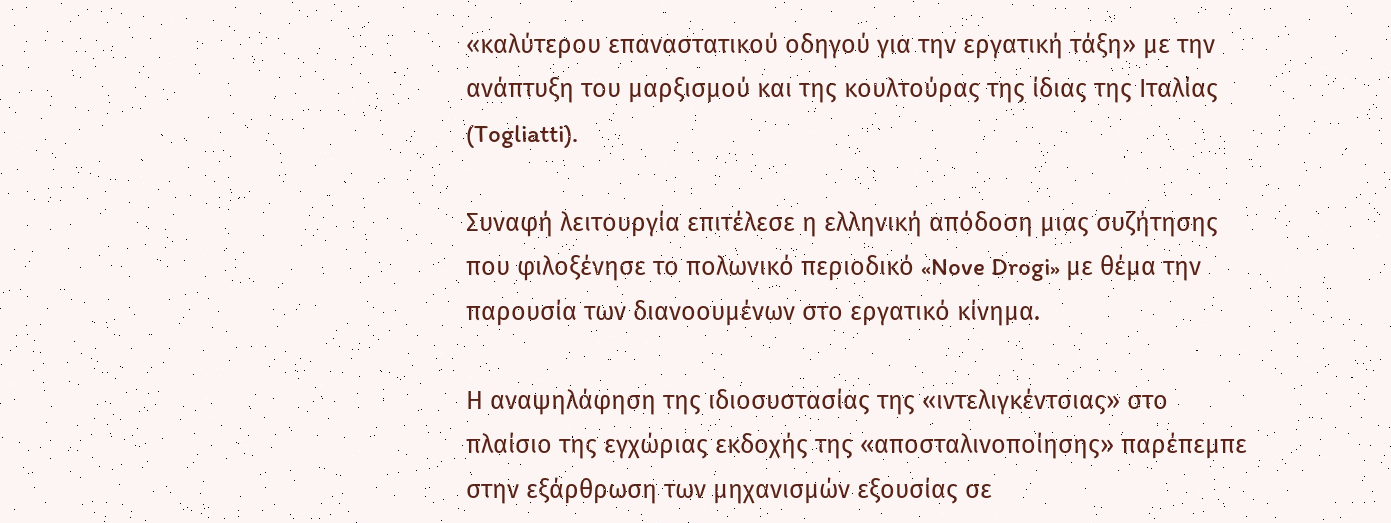«καλύτερου επαναστατικού οδηγού για την εργατική τάξη» με την ανάπτυξη του μαρξισμού και της κουλτούρας της ίδιας της Ιταλίας (Togliatti).

Συναφή λειτουργία επιτέλεσε η ελληνική απόδοση μιας συζήτησης που φιλοξένησε το πολωνικό περιοδικό «Nove Drogi» με θέμα την παρουσία των διανοουμένων στο εργατικό κίνημα.

Η αναψηλάφηση της ιδιοσυστασίας της «ιντελιγκέντσιας» στο πλαίσιο της εγχώριας εκδοχής της «αποσταλινοποίησης» παρέπεμπε στην εξάρθρωση των μηχανισμών εξουσίας σε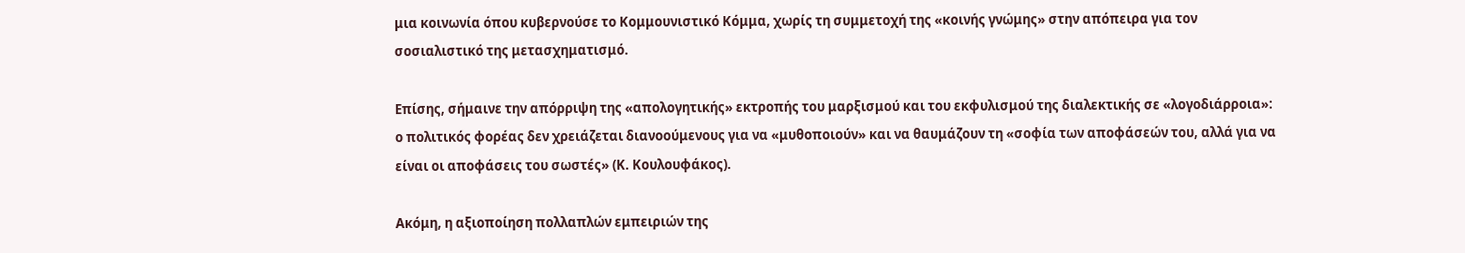μια κοινωνία όπου κυβερνούσε το Κομμουνιστικό Κόμμα, χωρίς τη συμμετοχή της «κοινής γνώμης» στην απόπειρα για τον σοσιαλιστικό της μετασχηματισμό.

Επίσης, σήμαινε την απόρριψη της «απολογητικής» εκτροπής του μαρξισμού και του εκφυλισμού της διαλεκτικής σε «λογοδιάρροια»: ο πολιτικός φορέας δεν χρειάζεται διανοούμενους για να «μυθοποιούν» και να θαυμάζουν τη «σοφία των αποφάσεών του, αλλά για να είναι οι αποφάσεις του σωστές» (Κ. Κουλουφάκος).

Ακόμη, η αξιοποίηση πολλαπλών εμπειριών της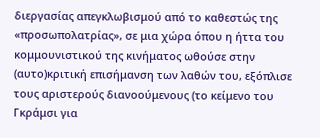διεργασίας απεγκλωβισμού από το καθεστώς της «προσωπολατρίας», σε μια χώρα όπου η ήττα του κομμουνιστικού της κινήματος ωθούσε στην (αυτο)κριτική επισήμανση των λαθών του, εξόπλισε τους αριστερούς διανοούμενους (το κείμενο του Γκράμσι για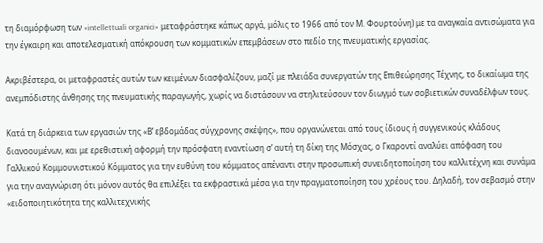τη διαμόρφωση των «intellettuali organici» μεταφράστηκε κάπως αργά, μόλις το 1966 από τον Μ. Φουρτούνη) με τα αναγκαία αντισώματα για την έγκαιρη και αποτελεσματική απόκρουση των κομματικών επεμβάσεων στο πεδίο της πνευματικής εργασίας.

Ακριβέστερα, οι μεταφραστές αυτών των κειμένων διασφαλίζουν, μαζί με πλειάδα συνεργατών της Επιθεώρησης Τέχνης, το δικαίωμα της ανεμπόδιστης άνθησης της πνευματικής παραγωγής, χωρίς να διστάσουν να στηλιτεύσουν τον διωγμό των σοβιετικών συναδέλφων τους.

Κατά τη διάρκεια των εργασιών της «Β’ εβδομάδας σύγχρονης σκέψης», που οργανώνεται από τους ίδιους ή συγγενικούς κλάδους διανοουμένων, και με ερεθιστική αφορμή την πρόσφατη εναντίωση σ’ αυτή τη δίκη της Μόσχας, ο Γκαροντί αναλύει απόφαση του Γαλλικού Κομμουνιστικού Κόμματος για την ευθύνη του κόμματος απέναντι στην προσωπική συνειδητοποίηση του καλλιτέχνη και συνάμα για την αναγνώριση ότι μόνον αυτός θα επιλέξει τα εκφραστικά μέσα για την πραγματοποίηση του χρέους του. Δηλαδή, τον σεβασμό στην «ειδοποιητικότητα της καλλιτεχνικής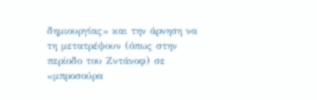δημιουργίας» και την άρνηση να τη μετατρέψουν (όπως στην περίοδο του Ζντάνοφ) σε «μπροσούρα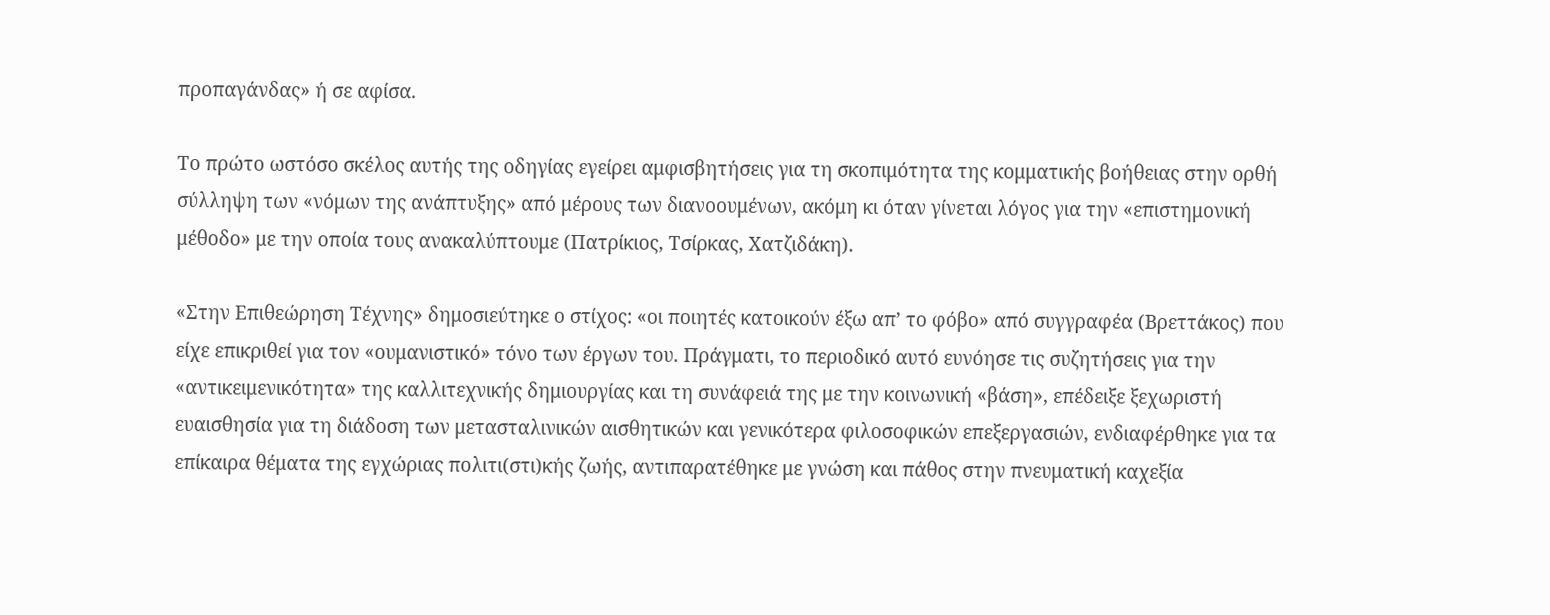προπαγάνδας» ή σε αφίσα.

Το πρώτο ωστόσο σκέλος αυτής της οδηγίας εγείρει αμφισβητήσεις για τη σκοπιμότητα της κομματικής βοήθειας στην ορθή σύλληψη των «νόμων της ανάπτυξης» από μέρους των διανοουμένων, ακόμη κι όταν γίνεται λόγος για την «επιστημονική μέθοδο» με την οποία τους ανακαλύπτουμε (Πατρίκιος, Τσίρκας, Χατζιδάκη).

«Στην Επιθεώρηση Τέχνης» δημοσιεύτηκε ο στίχος: «οι ποιητές κατοικούν έξω απ’ το φόβο» από συγγραφέα (Βρεττάκος) που είχε επικριθεί για τον «ουμανιστικό» τόνο των έργων του. Πράγματι, το περιοδικό αυτό ευνόησε τις συζητήσεις για την «αντικειμενικότητα» της καλλιτεχνικής δημιουργίας και τη συνάφειά της με την κοινωνική «βάση», επέδειξε ξεχωριστή ευαισθησία για τη διάδοση των μετασταλινικών αισθητικών και γενικότερα φιλοσοφικών επεξεργασιών, ενδιαφέρθηκε για τα επίκαιρα θέματα της εγχώριας πολιτι(στι)κής ζωής, αντιπαρατέθηκε με γνώση και πάθος στην πνευματική καχεξία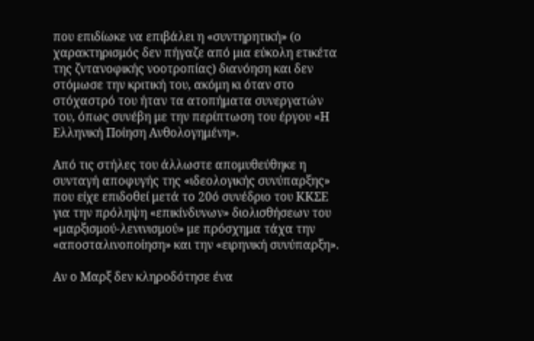που επιδίωκε να επιβάλει η «συντηρητική» (ο χαρακτηρισμός δεν πήγαζε από μια εύκολη ετικέτα της ζντανοφικής νοοτροπίας) διανόηση και δεν στόμωσε την κριτική του, ακόμη κι όταν στο στόχαστρό του ήταν τα ατοπήματα συνεργατών του, όπως συνέβη με την περίπτωση του έργου «Η Ελληνική Ποίηση Ανθολογημένη».

Από τις στήλες του άλλωστε απομυθεύθηκε η συνταγή αποφυγής της «ιδεολογικής συνύπαρξης» που είχε επιδοθεί μετά το 20ό συνέδριο του ΚΚΣΕ για την πρόληψη «επικίνδυνων» διολισθήσεων του «μαρξισμού-λενινισμού» με πρόσχημα τάχα την «αποσταλινοποίηση» και την «ειρηνική συνύπαρξη».

Αν ο Μαρξ δεν κληροδότησε ένα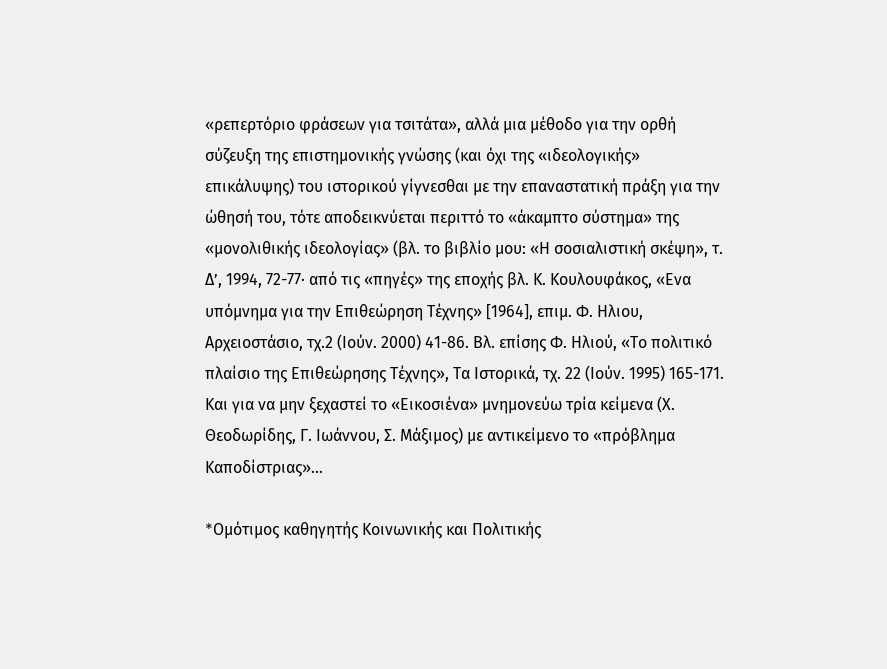«ρεπερτόριο φράσεων για τσιτάτα», αλλά μια μέθοδο για την ορθή σύζευξη της επιστημονικής γνώσης (και όχι της «ιδεολογικής» επικάλυψης) του ιστορικού γίγνεσθαι με την επαναστατική πράξη για την ώθησή του, τότε αποδεικνύεται περιττό το «άκαμπτο σύστημα» της «μονολιθικής ιδεολογίας» (βλ. το βιβλίο μου: «Η σοσιαλιστική σκέψη», τ. Δ’, 1994, 72-77· από τις «πηγές» της εποχής βλ. Κ. Κουλουφάκος, «Ενα υπόμνημα για την Επιθεώρηση Τέχνης» [1964], επιμ. Φ. Ηλιου, Αρχειοστάσιο, τχ.2 (Ιούν. 2000) 41-86. Βλ. επίσης Φ. Ηλιού, «Το πολιτικό πλαίσιο της Επιθεώρησης Τέχνης», Τα Ιστορικά, τχ. 22 (Ιούν. 1995) 165-171. Και για να μην ξεχαστεί το «Εικοσιένα» μνημονεύω τρία κείμενα (Χ. Θεοδωρίδης, Γ. Ιωάννου, Σ. Μάξιμος) με αντικείμενο το «πρόβλημα Καποδίστριας»…

*Oμότιμος καθηγητής Κοινωνικής και Πολιτικής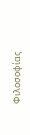Φιλοσοφίας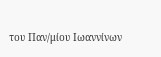του Παν/μίου Ιωαννίνων